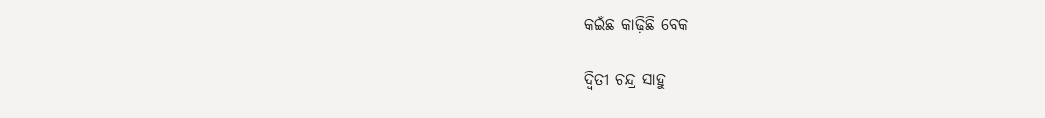କଇଁଛ କାଢ଼ିଛି ବେକ

ଦ୍ୱିତୀ ଚନ୍ଦ୍ର ସାହୁ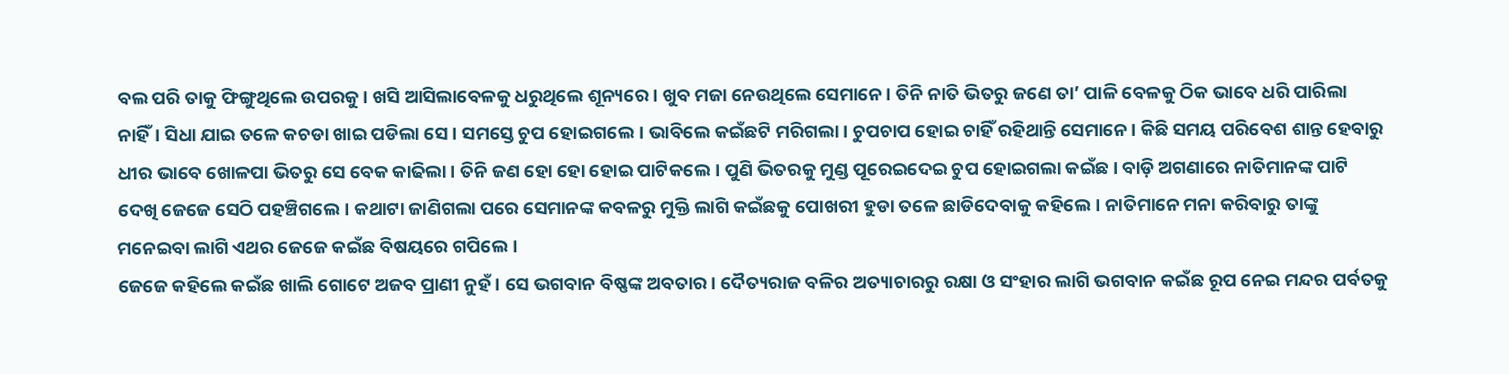ବଲ ପରି ତାକୁ ଫିଙ୍ଗୁଥିଲେ ଉପରକୁ। ଖସି ଆସିଲାବେଳକୁ ଧରୁଥିଲେ ଶୂନ୍ୟରେ। ଖୁବ ମଜା ନେଉଥିଲେ ସେମାନେ। ତିନି ନାତି ଭିତରୁ ଜଣେ ତା’ ପାଳି ବେଳକୁ ଠିକ ଭାବେ ଧରି ପାରିଲା ନାହିଁ। ସିଧା ଯାଇ ତଳେ କଚଡା ଖାଇ ପଡିଲା ସେ। ସମସ୍ତେ ଚୁପ ହୋଇଗଲେ। ଭାବିଲେ କଇଁଛଟି ମରିଗଲା। ଚୁପଚାପ ହୋଇ ଚାହିଁ ରହିଥାନ୍ତି ସେମାନେ। କିଛି ସମୟ ପରିବେଶ ଶାନ୍ତ ହେବାରୁ ଧୀର ଭାବେ ଖୋଳପା ଭିତରୁ ସେ ବେକ କାଢିଲା। ତିନି ଜଣ ହୋ ହୋ ହୋଇ ପାଟିକଲେ। ପୁଣି ଭିତରକୁ ମୁଣ୍ଡ ପୂରେଇଦେଇ ଚୁପ ହୋଇଗଲା କଇଁଛ। ବାଡ଼ି ଅଗଣାରେ ନାତିମାନଙ୍କ ପାଟି ଦେଖି ଜେଜେ ସେଠି ପହଞ୍ଚିଗଲେ। କଥାଟା ଜାଣିଗଲା ପରେ ସେମାନଙ୍କ କବଳରୁ ମୁକ୍ତି ଲାଗି କଇଁଛକୁ ପୋଖରୀ ହୁଡା ତଳେ ଛାଡିଦେବାକୁ କହିଲେ। ନାତିମାନେ ମନା କରିବାରୁ ତାଙ୍କୁ ମନେଇବା ଲାଗି ଏଥର ଜେଜେ କଇଁଛ ବିଷୟରେ ଗପିଲେ।
ଜେଜେ କହିଲେ କଇଁଛ ଖାଲି ଗୋଟେ ଅଜବ ପ୍ରାଣୀ ନୁହଁ। ସେ ଭଗବାନ ବିଷ୍ଣଙ୍କ ଅବତାର। ଦୈତ୍ୟରାଜ ବଳିର ଅତ୍ୟାଚାରରୁ ରକ୍ଷା ଓ ସଂହାର ଲାଗି ଭଗବାନ କଇଁଛ ରୂପ ନେଇ ମନ୍ଦର ପର୍ବତକୁ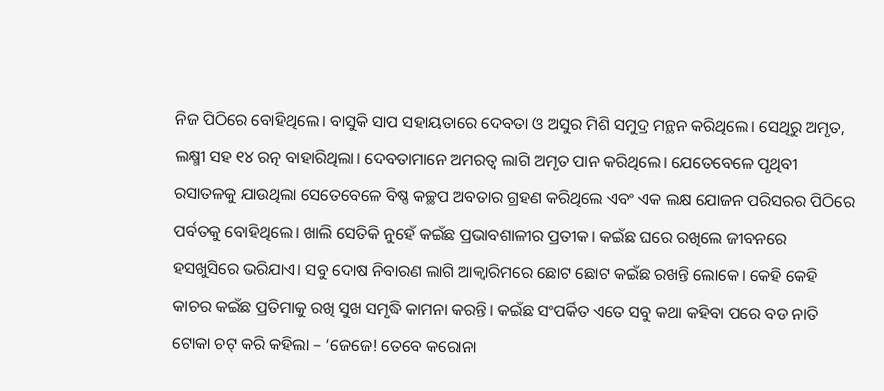ନିଜ ପିଠିରେ ବୋହିଥିଲେ। ବାସୁକି ସାପ ସହାୟତାରେ ଦେବତା ଓ ଅସୁର ମିଶି ସମୁଦ୍ର ମନ୍ଥନ କରିଥିଲେ। ସେଥିରୁ ଅମୃତ, ଲକ୍ଷ୍ମୀ ସହ ୧୪ ରତ୍ନ ବାହାରିଥିଲା। ଦେବତାମାନେ ଅମରତ୍ୱ ଲାଗି ଅମୃତ ପାନ କରିଥିଲେ। ଯେତେବେଳେ ପୃଥିବୀ ରସାତଳକୁ ଯାଉଥିଲା ସେତେବେଳେ ବିଷ୍ଣ କଚ୍ଛପ ଅବତାର ଗ୍ରହଣ କରିଥିଲେ ଏବଂ ଏକ ଲକ୍ଷ ଯୋଜନ ପରିସରର ପିଠିରେ ପର୍ବତକୁ ବୋହିଥିଲେ। ଖାଲି ସେତିକି ନୁହେଁ କଇଁଛ ପ୍ରଭାବଶାଳୀର ପ୍ରତୀକ। କଇଁଛ ଘରେ ରଖିଲେ ଜୀବନରେ ହସଖୁସିରେ ଭରିଯାଏ। ସବୁ ଦୋଷ ନିବାରଣ ଲାଗି ଆକ୍ୱାରିମରେ ଛୋଟ ଛୋଟ କଇଁଛ ରଖନ୍ତି ଲୋକେ। କେହି କେହି କାଚର କଇଁଛ ପ୍ରତିମାକୁ ରଖି ସୁଖ ସମୃଦ୍ଧି କାମନା କରନ୍ତି। କଇଁଛ ସଂପର୍କିତ ଏତେ ସବୁ କଥା କହିବା ପରେ ବଡ ନାତି ଟୋକା ଚଟ୍‌ କରି କହିଲା – ‘ଜେଜେ! ତେବେ କରୋନା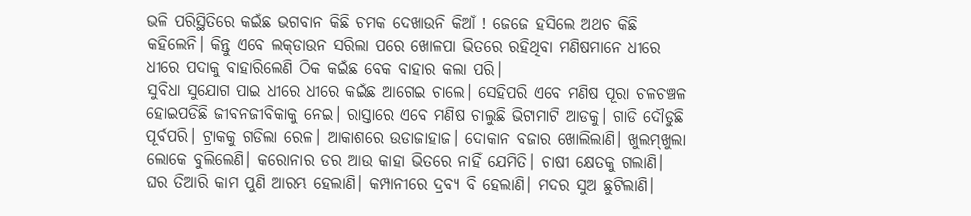ଭଳି ପରିସ୍ଥିତିରେ କଇଁଛ ଭଗବାନ କିଛି ଚମକ ଦେଖାଉନି କିଆଁ ! ଜେଜେ ହସିଲେ ଅଥଚ କିଛି କହିଲେନି। କିନ୍ତୁ ଏବେ ଲକ୍‌ଡାଉନ ସରିଲା ପରେ ଖୋଳପା ଭିତରେ ରହିଥିବା ମଣିଷମାନେ ଧୀରେ ଧୀରେ ପଦାକୁ ବାହାରିଲେଣି ଠିକ କଇଁଛ ବେକ ବାହାର କଲା ପରି।
ସୁବିଧା ସୁଯୋଗ ପାଇ ଧୀରେ ଧୀରେ କଇଁଛ ଆଗେଇ ଚାଲେ। ସେହିପରି ଏବେ ମଣିଷ ପୂରା ଚଳଚଞ୍ଚଳ ହୋଇପଡିଛି ଜୀବନଜୀବିକାକୁ ନେଇ। ରାସ୍ତାରେ ଏବେ ମଣିଷ ଚାଲୁଛି ଭିଟାମାଟି ଆଡକୁ। ଗାଡି ଦୌଡୁଛି ପୂର୍ବପରି। ଟ୍ରାକକୁ ଗଡିଲା ରେଳ। ଆକାଶରେ ଉଡାଜାହାଜ। ଦୋକାନ ବଜାର ଖୋଲିଲାଣି। ଖୁଲମ୍‌ଖୁଲା ଲୋକେ ବୁଲିଲେଣି। କରୋନାର ଡର ଆଉ କାହା ଭିତରେ ନାହିଁ ଯେମିତି। ଚାଷୀ କ୍ଷେତକୁ ଗଲାଣି। ଘର ତିଆରି କାମ ପୁଣି ଆରମ୍ଭ ହେଲାଣି। କମ୍ପାନୀରେ ଦ୍ରବ୍ୟ ବି ହେଲାଣି। ମଦର ସୁଅ ଛୁଟିଲାଣି।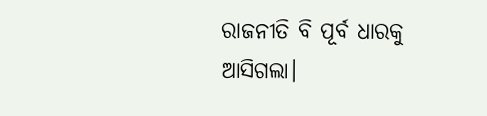ରାଜନୀତି ବି ପୂର୍ବ ଧାରକୁ ଆସିଗଲା।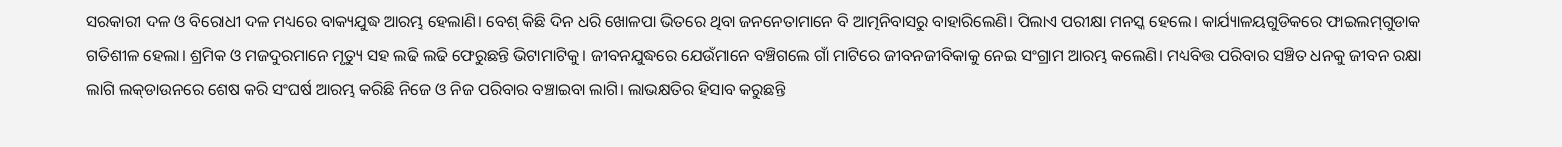ସରକାରୀ ଦଳ ଓ ବିରୋଧୀ ଦଳ ମଧ୍ୟରେ ବାକ୍ୟଯୁଦ୍ଧ ଆରମ୍ଭ ହେଲାଣି। ବେଶ୍‌ କିଛି ଦିନ ଧରି ଖୋଳପା ଭିତରେ ଥିବା ଜନନେତାମାନେ ବି ଆତ୍ମନିବାସରୁ ବାହାରିଲେଣି। ପିଲାଏ ପରୀକ୍ଷା ମନସ୍କ ହେଲେ। କାର୍ଯ୍ୟାଳୟଗୁଡିକରେ ଫାଇଲମ୍‌ଗୁଡାକ ଗତିଶୀଳ ହେଲା। ଶ୍ରମିକ ଓ ମଜଦୁରମାନେ ମୃତ୍ୟୁ ସହ ଲଢି ଲଢି ଫେରୁଛନ୍ତି ଭିଟାମାଟିକୁ। ଜୀବନଯୁଦ୍ଧରେ ଯେଉଁମାନେ ବଞ୍ଚିଗଲେ ଗାଁ ମାଟିରେ ଜୀବନଜୀବିକାକୁ ନେଇ ସଂଗ୍ରାମ ଆରମ୍ଭ କଲେଣି। ମଧ୍ୟବିତ୍ତ ପରିବାର ସଞ୍ଚିତ ଧନକୁ ଜୀବନ ରକ୍ଷା ଲାଗି ଲକ୍‌ଡାଉନରେ ଶେଷ କରି ସଂଘର୍ଷ ଆରମ୍ଭ କରିଛି ନିଜେ ଓ ନିଜ ପରିବାର ବଞ୍ଚାଇବା ଲାଗି। ଲାଭକ୍ଷତିର ହିସାବ କରୁଛନ୍ତି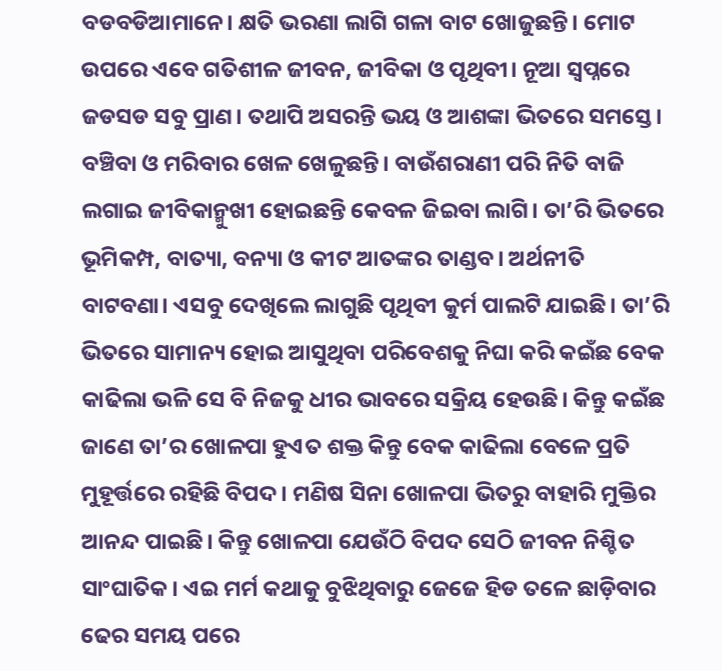ବଡବଡିଆମାନେ। କ୍ଷତି ଭରଣା ଲାଗି ଗଳା ବାଟ ଖୋଜୁଛନ୍ତି। ମୋଟ ଉପରେ ଏବେ ଗତିଶୀଳ ଜୀବନ, ଜୀବିକା ଓ ପୃଥିବୀ। ନୂଆ ସ୍ବପ୍ନରେ ଜଡସଡ ସବୁ ପ୍ରାଣ। ତଥାପି ଅସରନ୍ତି ଭୟ ଓ ଆଶଙ୍କା ଭିତରେ ସମସ୍ତେ। ବଞ୍ଚିବା ଓ ମରିବାର ଖେଳ ଖେଳୁଛନ୍ତି। ବାଉଁଶରାଣୀ ପରି ନିତି ବାଜି ଲଗାଇ ଜୀବିକାନ୍ମୁଖୀ ହୋଇଛନ୍ତି କେବଳ ଜିଇବା ଲାଗି। ତା’ରି ଭିତରେ ଭୂମିକମ୍ପ, ବାତ୍ୟା, ବନ୍ୟା ଓ କୀଟ ଆତଙ୍କର ତାଣ୍ଡବ। ଅର୍ଥନୀତି ବାଟବଣା। ଏସବୁ ଦେଖିଲେ ଲାଗୁଛି ପୃଥିବୀ କୁର୍ମ ପାଲଟି ଯାଇଛି। ତା’ରି ଭିତରେ ସାମାନ୍ୟ ହୋଇ ଆସୁଥିବା ପରିବେଶକୁ ନିଘା କରି କଇଁଛ ବେକ କାଢିଲା ଭଳି ସେ ବି ନିଜକୁ ଧୀର ଭାବରେ ସକ୍ରିୟ ହେଉଛି। କିନ୍ତୁ କଇଁଛ ଜାଣେ ତା’ର ଖୋଳପା ହୁଏତ ଶକ୍ତ କିନ୍ତୁ ବେକ କାଢିଲା ବେଳେ ପ୍ରତି ମୁହୂର୍ତ୍ତରେ ରହିଛି ବିପଦ। ମଣିଷ ସିନା ଖୋଳପା ଭିତରୁ ବାହାରି ମୁକ୍ତିର ଆନନ୍ଦ ପାଇଛି। କିନ୍ତୁ ଖୋଳପା ଯେଉଁଠି ବିପଦ ସେଠି ଜୀବନ ନିଶ୍ଚିତ ସାଂଘାତିକ। ଏଇ ମର୍ମ କଥାକୁ ବୁଝିଥିବାରୁ ଜେଜେ ହିଡ ତଳେ ଛାଡ଼ିବାର ଢେର ସମୟ ପରେ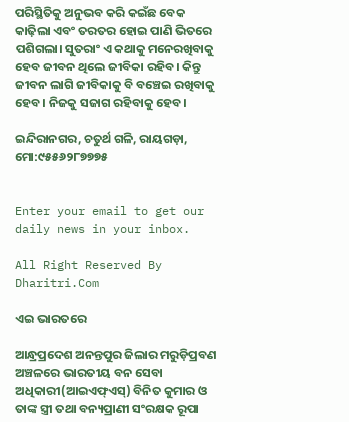ପରିସ୍ଥିତିକୁ ଅନୁଭବ କରି କଇଁଛ ବେକ କାଢ଼ିଲା ଏବଂ ତରତର ହୋଇ ପାଣି ଭିତରେ ପଶିଗଲା। ସୁତରାଂ ଏ କଥାକୁ ମନେରଖିବାକୁ ହେବ ଜୀବନ ଥିଲେ ଜୀବିକା ରହିବ। କିନ୍ତୁ ଜୀବନ ଲାଗି ଜୀବିକାକୁ ବି ବଞ୍ଚେଇ ରଖିବାକୁ ହେବ। ନିଜକୁ ସଜାଗ ରହିବାକୁ ହେବ।

ଇନ୍ଦିରାନଗର, ଚତୁର୍ଥ ଗଳି, ରାୟଗଡ଼ା, ମୋ:୯୫୫୬୨୮୭୭୭୫


Enter your email to get our daily news in your inbox.

All Right Reserved By Dharitri.Com

ଏଇ ଭାରତରେ

ଆନ୍ଧ୍ରପ୍ରଦେଶ ଅନନ୍ତପୁର ଜିଲାର ମରୁଡ଼ିପ୍ରବଣ ଅଞ୍ଚଳରେ ଭାରତୀୟ ବନ ସେବା ଅଧିକାରୀ(ଆଇଏଫ୍‌ଏସ୍‌) ବିନିତ କୁମାର ଓ ତାଙ୍କ ସ୍ତ୍ରୀ ତଥା ବନ୍ୟପ୍ରାଣୀ ସଂରକ୍ଷକ ରୂପା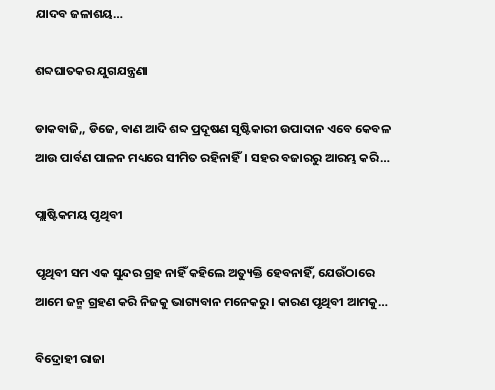ଯାଦବ ଜଳାଶୟ…

ଶବ୍ଦଘାତକର ଯୁଗଯନ୍ତ୍ରଣା

ଡାକବାଜି,, ଡିଜେ, ବାଣ ଆଦି ଶବ୍ଦ ପ୍ରଦୂଷଣ ସୃଷ୍ଟିକାରୀ ଉପାଦାନ ଏବେ କେବଳ ଆଉ ପାର୍ବଣ ପାଳନ ମଧ୍ୟରେ ସୀମିତ ରହିନାହିଁ। ସହର ବଜାରରୁ ଆରମ୍ଭ କରି…

ପ୍ଲାଷ୍ଟିକମୟ ପୃଥିବୀ

ପୃଥିବୀ ସମ ଏକ ସୁନ୍ଦର ଗ୍ରହ ନାହିଁ କହିଲେ ଅତ୍ୟୁକ୍ତି ହେବନାହିଁ, ଯେଉଁଠାରେ ଆମେ ଜନ୍ମ ଗ୍ରହଣ କରି ନିଜକୁ ଭାଗ୍ୟବାନ ମନେକରୁ। କାରଣ ପୃଥିବୀ ଆମକୁ…

ବିଦ୍ରୋହୀ ରାଜା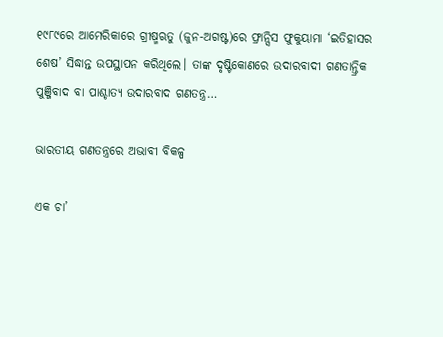୧୯୮୯ରେ ଆମେରିକାରେ ଗ୍ରୀଷ୍ମଋତୁ (ଜୁନ-ଅଗଷ୍ଟ)ରେ ଫ୍ରାନ୍ସିସ ଫୁକୁୟାମା ‘ଇତିହାସର ଶେଷ’ ସିଦ୍ଧାନ୍ତ ଉପସ୍ଥାପନ କରିଥିଲେ। ତାଙ୍କ ଦୃଷ୍ଟିକୋଣରେ ଉଦାରବାଦୀ ଗଣତାନ୍ତ୍ରିକ ପୁଞ୍ଜିବାଦ ବା ପାଶ୍ଚାତ୍ୟ ଉଦାରବାଦ ଗଣତନ୍ତ୍ର…

ଭାରତୀୟ ଗଣତନ୍ତ୍ରରେ ଅଭାବୀ ବିକଳ୍ପ

ଏକ ଚା’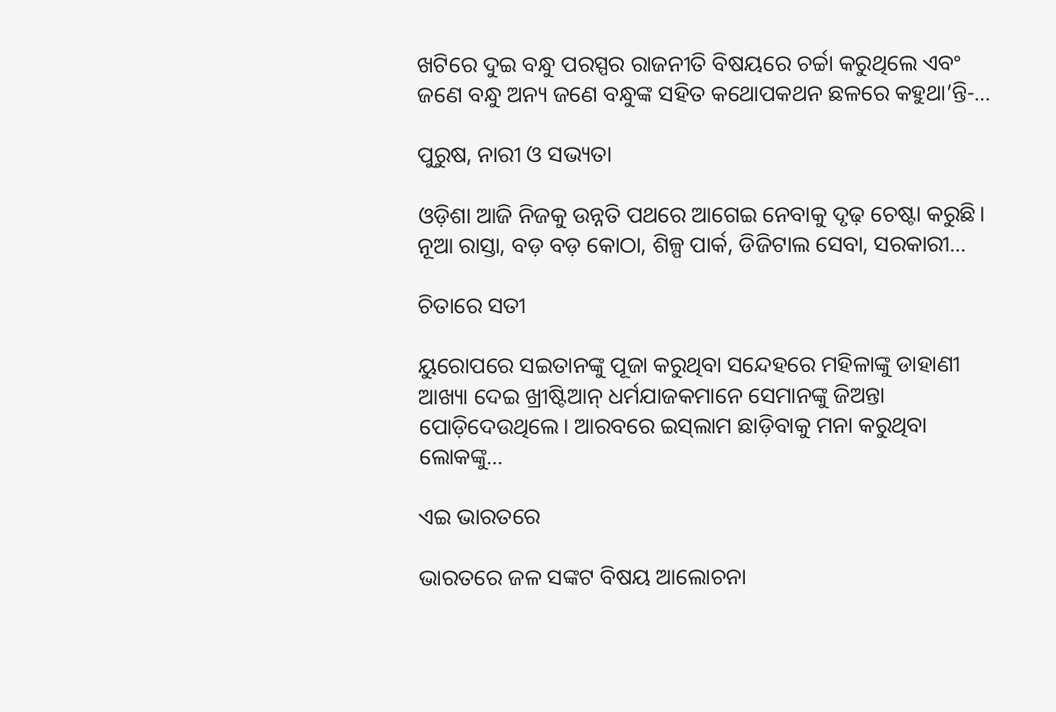ଖଟିରେ ଦୁଇ ବନ୍ଧୁ ପରସ୍ପର ରାଜନୀତି ବିଷୟରେ ଚର୍ଚ୍ଚା କରୁଥିଲେ ଏବଂ ଜଣେ ବନ୍ଧୁ ଅନ୍ୟ ଜଣେ ବନ୍ଧୁଙ୍କ ସହିତ କଥୋପକଥନ ଛଳରେ କହୁଥା’ନ୍ତି-…

ପୁରୁଷ, ନାରୀ ଓ ସଭ୍ୟତା

ଓଡ଼ିଶା ଆଜି ନିଜକୁ ଉନ୍ନତି ପଥରେ ଆଗେଇ ନେବାକୁ ଦୃଢ଼ ଚେଷ୍ଟା କରୁଛି। ନୂଆ ରାସ୍ତା, ବଡ଼ ବଡ଼ କୋଠା, ଶିଳ୍ପ ପାର୍କ, ଡିଜିଟାଲ ସେବା, ସରକାରୀ…

ଚିତାରେ ସତୀ

ୟୁରୋପରେ ସଇତାନଙ୍କୁ ପୂଜା କରୁଥିବା ସନ୍ଦେହରେ ମହିଳାଙ୍କୁ ଡାହାଣୀ ଆଖ୍ୟା ଦେଇ ଖ୍ରୀଷ୍ଟିଆନ୍‌ ଧର୍ମଯାଜକମାନେ ସେମାନଙ୍କୁ ଜିଅନ୍ତା ପୋଡ଼ିଦେଉଥିଲେ। ଆରବରେ ଇସ୍‌ଲାମ ଛାଡ଼ିବାକୁ ମନା କରୁଥିବା ଲୋକଙ୍କୁ…

ଏଇ ଭାରତରେ

ଭାରତରେ ଜଳ ସଙ୍କଟ ବିଷୟ ଆଲୋଚନା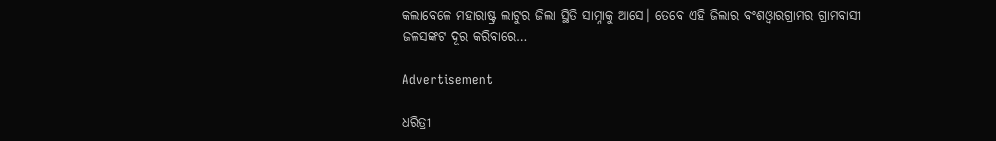କଲାବେଳେ ମହାରାଷ୍ଟ୍ର ଲାଟୁର ଜିଲା ସ୍ଥିତି ସାମ୍ନାକୁ ଆସେ। ତେବେ ଏହି ଜିଲାର ବଂଶଓ୍ବାରଗ୍ରାମର ଗ୍ରାମବାସୀ ଜଳସଙ୍କଟ ଦୂର କରିବାରେ…

Advertisement

ଧରିତ୍ରୀ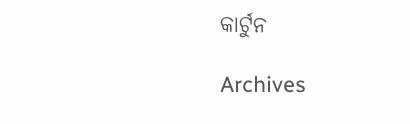କାର୍ଟୁନ

Archives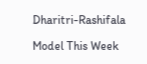Dharitri-Rashifala

Model This Week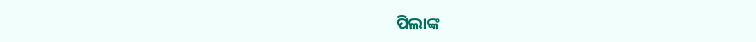ପିଲାଙ୍କ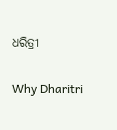ଧରିତ୍ରୀ

Why Dharitri